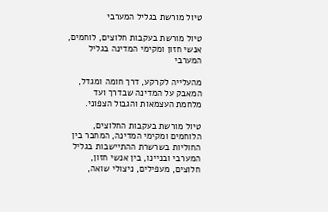טיול מורשת בגליל המערבי

טיול מורשת בעקבות חלוצים, לוחמים, אנשי חזון ומקימי המדינה בגליל המערבי

מהעלייה לקרקע, דרך חומה ומגדל, המאבק על המדינה שבדרך ועד מלחמת העצמאות והגבול הצפוני.

טיול מורשת בעקבות החלוצים, הלוחמים ומקימי המדינה, המחבר בין החוליות בשרשרת ההתיישבות בגליל המערבי ובניינו, בין אנשי חזון, חלוצים, מעפילים, ניצולי שואה,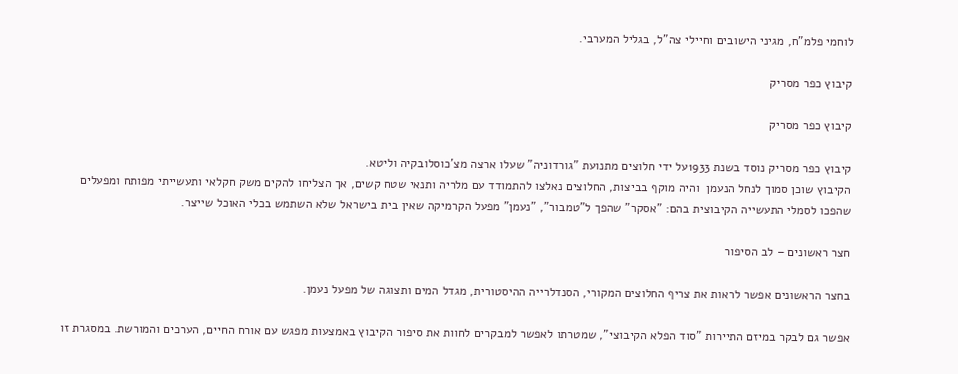לוחמי פלמ"ח, מגיני הישובים וחיילי צה"ל, בגליל המערבי.

קיבוץ כפר מסריק

קיבוץ כפר מסריק

קיבוץ כפר מסריק נוסד בשנת 1933על ידי חלוצים מתנועת "גורדוניה" שעלו ארצה מצ'כוסלובקיה וליטא.
הקיבוץ שוכן סמוך לנחל הנעמן  והיה מוקף בביצות, החלוצים נאלצו להתמודד עם מלריה ותנאי שטח קשים, אך הצליחו להקים משק חקלאי ותעשייתי מפותח ומפעלים שהפכו לסמלי התעשייה הקיבוצית בהם: "אסקר" שהפך ל"טמבור", "נעמן" מפעל הקרמיקה שאין בית בישראל שלא השתמש בכלי האוכל שייצר.

חצר ראשונים – לב הסיפור

בחצר הראשונים אפשר לראות את צריף החלוצים המקורי, הסנדלרייה ההיסטורית, מגדל המים ותצוגה של מפעל נעמן.

אפשר גם לבקר במיזם התיירות "סוד הפלא הקיבוצי", שמטרתו לאפשר למבקרים לחוות את סיפור הקיבוץ באמצעות מפגש עם אורח החיים, הערכים והמורשת. במסגרת זו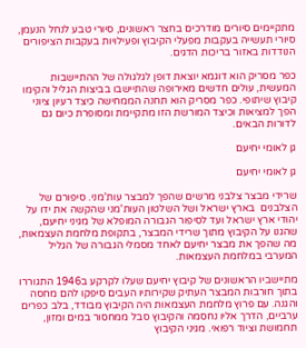מתקיימים סיורים מודרכים בחצר ראשונים, סיורי טבע לנחל הנעמן, סיורי תעשייה בעקבות מפעלי הקיבוץ ופעילויות בעקבות הציפורים הנודדות באזור בריכות הדגים.

כפר מסריק הוא דוגמא יוצאת דופן לגלגולה של ההתיישבות המעשית, עולים חדשים מאירופה שהתיישבו בביצות הגליל והקימו קיבוץ שיתופי. כפר מסריק הוא תחנה הממחישה כיצד רעיון ציוני הפך למציאות וכיצד המורשת הזו מתקיימת ומסופרת כיום גם לדורות הבאים.

גן לאומי יחיעם

גן לאומי יחיעם

שרידי מבצר צלבני מרשים שהפך למבצר עות'מני. סיפורם של הצלבנים  בארץ ישראל ושל השלטון העות'מני שהקשה את ידו על יהודי ארץ ישראל ועד לסיפור הגבורה המופלא של מגיני יחיעם, שהגנו על הקיבוץ מתוך שרידי המבצר, בתקופת מלחמת העצמאות, מה שהפך את מבצר יחיעם לאחד מסמלי הגבורה של הגליל המערבי במלחמת העצמאות.

מתיישביו הראשונים של קיבוץ יחיעם שעלו לקרקע ב1946 התגוררו בתוך חורבות המבצר העתיק שקירותיו העבים סיפקו להם מחסה והגנה. עם פרוץ מלחמת העצמאות היה הקיבוץ מבודד, בלב כפרים ערביים, הדרך אליו נחסמה והקיבוץ סבל ממחסור במים ומזון, תחמושת וציוד רפואי. מגיני הקיבוץ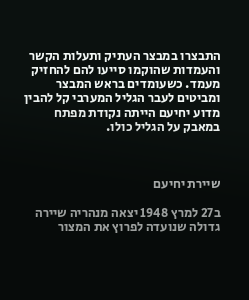התבצרו במבצר העתיק ותעלות הקשר והעמדות שהוקמו סייעו להם להחזיק מעמד. כשעומדים בראש המבצר ומביטים לעבר הגליל המערבי קל להבין מדוע יחיעם הייתה נקודת מפתח במאבק על הגליל כולו.



שיירת יחיעם

ב27 למרץ 1948 יצאה מנהריה שיירה גדולה שנועדה לפרוץ את המצור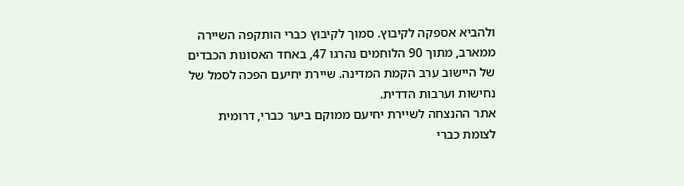ולהביא אספקה לקיבוץ. סמוך לקיבוץ כברי הותקפה השיירה ממארב, מתוך 90 הלוחמים נהרגו 47, באחד האסונות הכבדים של היישוב ערב הקמת המדינה. שיירת יחיעם הפכה לסמל של נחישות וערבות הדדית.
אתר ההנצחה לשיירת יחיעם ממוקם ביער כברי, דרומית לצומת כברי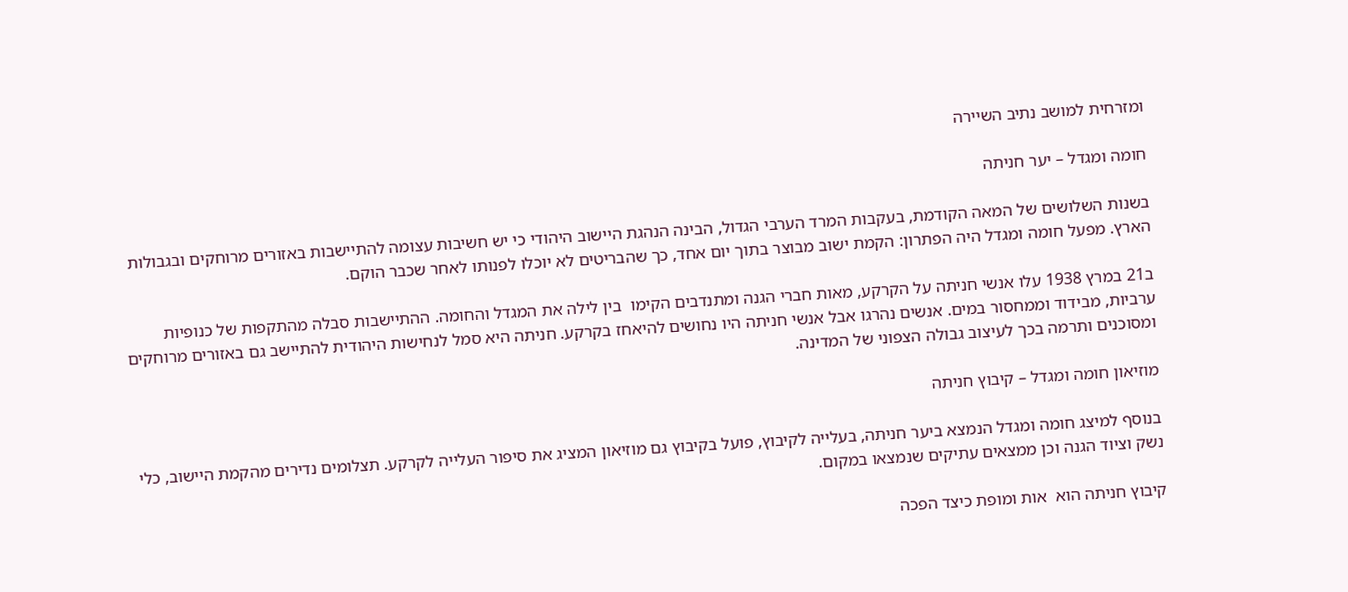ומזרחית למושב נתיב השיירה

חומה ומגדל – יער חניתה

בשנות השלושים של המאה הקודמת, בעקבות המרד הערבי הגדול, הבינה הנהגת היישוב היהודי כי יש חשיבות עצומה להתיישבות באזורים מרוחקים ובגבולות הארץ. מפעל חומה ומגדל היה הפתרון: הקמת ישוב מבוצר בתוך יום אחד, כך שהבריטים לא יוכלו לפנותו לאחר שכבר הוקם.

ב21 במרץ 1938 עלו אנשי חניתה על הקרקע, מאות חברי הגנה ומתנדבים הקימו  בין לילה את המגדל והחומה. ההתיישבות סבלה מהתקפות של כנופיות ערביות, מבידוד וממחסור במים. אנשים נהרגו אבל אנשי חניתה היו נחושים להיאחז בקרקע. חניתה היא סמל לנחישות היהודית להתיישב גם באזורים מרוחקים ומסוכנים ותרמה בכך לעיצוב גבולה הצפוני של המדינה.

מוזיאון חומה ומגדל – קיבוץ חניתה

בנוסף למיצג חומה ומגדל הנמצא ביער חניתה, בעלייה לקיבוץ, פועל בקיבוץ גם מוזיאון המציג את סיפור העלייה לקרקע. תצלומים נדירים מהקמת היישוב, כלי נשק וציוד הגנה וכן ממצאים עתיקים שנמצאו במקום.

קיבוץ חניתה הוא  אות ומופת כיצד הפכה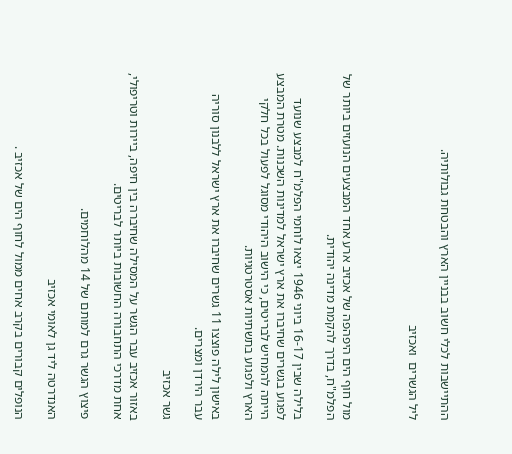ההתיישבות לכלי חשוב בבניין הארץ והבטחת גבולותיה.

ליל הגשרים  ואכזיב



מול חוף הים היפהפה של אכזיב ארע אחד המבצעים הנועזים ביותר של הפלמ"ח, בדרך להקמת מדינה יהודית.

בלילה שבין 16-17 ביוני 1946 יצאו לוחמי הפלמ"ח למבצע שנועד לפגוע בגשרים שחיברו את ארץ ישראל למדינות השכנות. מטרת המבצע הייתה להמחיש לבריטים, כי הישוב היהודי מסוגל לפעול בכל חלקי הארץ ולפגוע בתשתיות אסטרטגיות.

באישון לילה פוצצו 11 גשרים שחיברו את ארץ ישראל ללבנון סוריה עבר הירדן ומצרים.

גשר אכזיב

באזור אכזיב עבר הגשר על המסילה שחיברה בין חיפה, ביירות וטריפולי, אחת מדרכי התחבורה החשובות ביותר לבריטים.

פיצוץ הגשר גרם למותם של 14 מהלוחמים.

האנדרטה ליד גן לאומי אכזיב

הנופלים קבורים בקרב אחים ממול לחוף הים של אכזיב .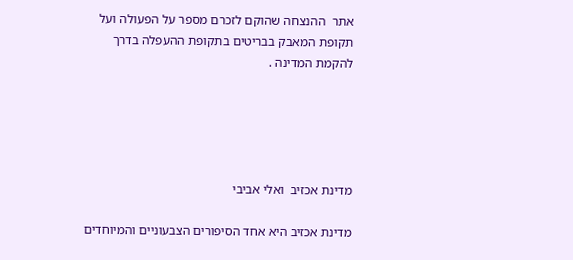אתר  ההנצחה שהוקם לזכרם מספר על הפעולה ועל תקופת המאבק בבריטים בתקופת ההעפלה בדרך להקמת המדינה .





מדינת אכזיב  ואלי אביבי

מדינת אכזיב היא אחד הסיפורים הצבעוניים והמיוחדים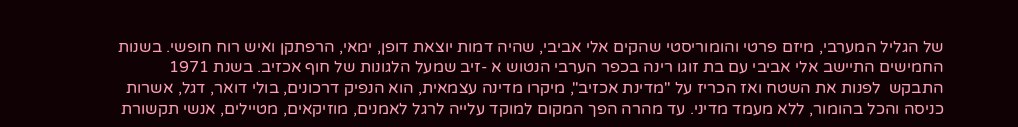של הגליל המערבי, מיזם פרטי והומוריסטי שהקים אלי אביבי, שהיה דמות יוצאת דופן, ימאי, הרפתקן ואיש רוח חופשי. בשנות החמישים התיישב אלי אביבי עם בת זוגו רינה בכפר הערבי הנטוש א -זיב שמעל הלגונות של חוף אכזיב. בשנת 1971 התבקש  לפנות את השטח ואז הכריז על "מדינת אכזיב", מיקרו מדינה עצמאית, הוא הנפיק דרכונים, בולי דואר, דגל, אשרות כניסה והכל בהומור, ללא מעמד מדיני. עד מהרה הפך המקום למוקד עלייה לרגל לאמנים, מוזיקאים, מטיילים, אנשי תקשורת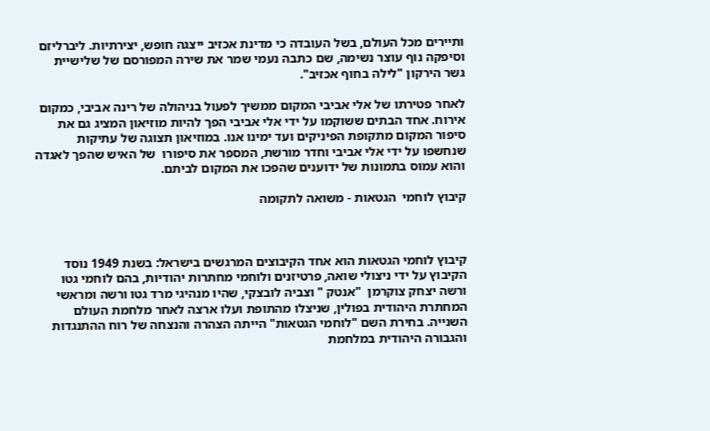ותיירים מכל העולם, בשל העובדה כי מדינת אכזיב ייצגה חופש, יצירתיות. ליברליזם וסיפקה נוף עוצר נשימה, שם כתבה נעמי שמר את שירה המפורסם של שלישיית גשר הירקון "לילה בחוף אכזיב".

לאחר פטירתו של אלי אביבי המקום ממשיך לפעול בניהולה של רינה אביבי, כמקום אירוח. אחד הבתים ששוקמו על ידי אלי אביבי הפך להיות מוזיאון המציג גם את סיפור המקום מתקופת הפיניקים ועד ימינו אנו. במוזיאון תצוגה של עתיקות שנחשפו על ידי אלי אביבי וחדר מורשת, המספר את סיפורו  של האיש שהפך לאגדה והוא עמוס בתמונות של ידוענים שהפכו את המקום לביתם.

קיבוץ לוחמי  הגטאות - משואה לתקומה



קיבוץ לוחמי הגטאות הוא אחד הקיבוצים המרגשים בישראל: בשנת 1949 נוסד הקיבוץ על ידי ניצולי שואה, פרטיזנים ולוחמי מחתרות יהודיות, בהם לוחמי גטו ורשה יצחק צוקרמן  "אנטק " וצביה לובצקי, שהיו מנהיגי מרד גטו ורשה ומראשי המחתרת היהודית בפולין, שניצלו מהתופת ועלו ארצה לאחר מלחמת העולם השנייה. בחירת השם "לוחמי הגטאות" הייתה הצהרה והנצחה של רוח ההתנגדות והגבורה היהודית במלחמת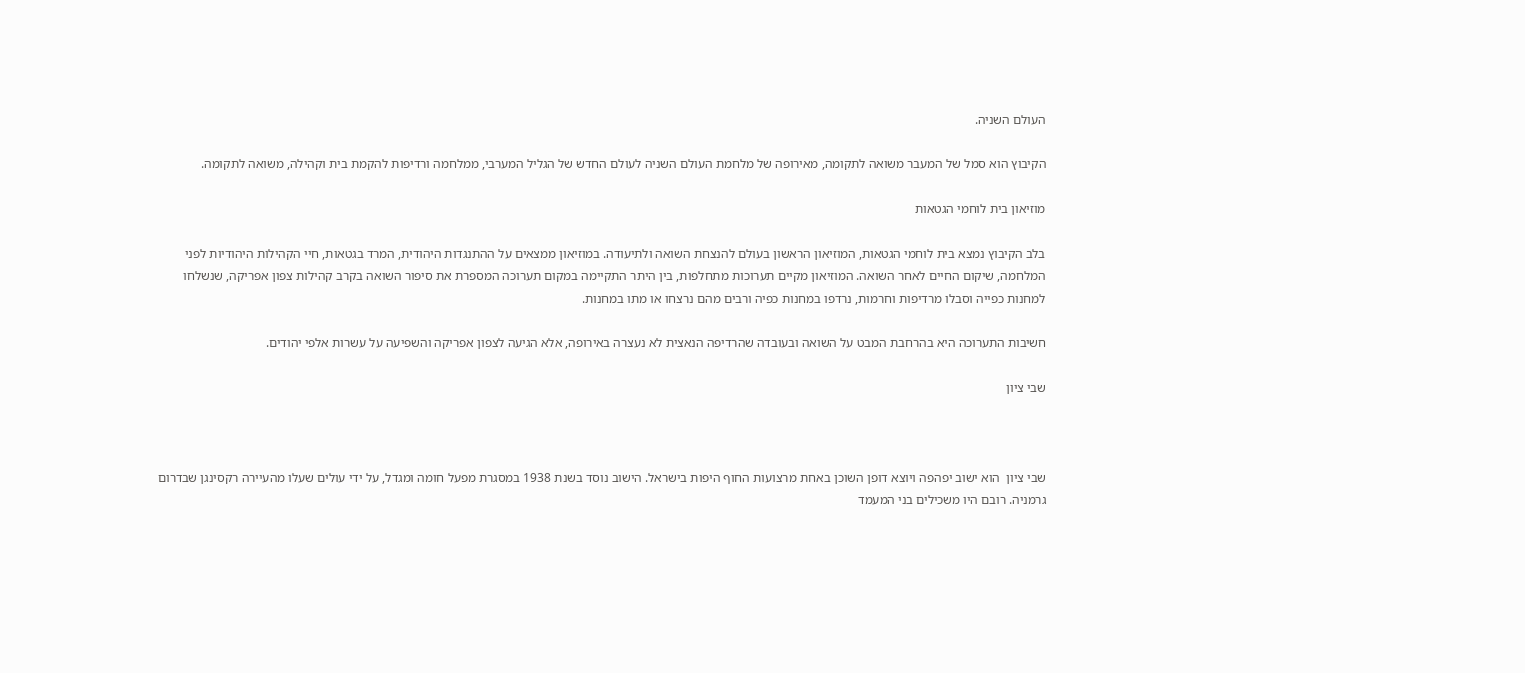העולם השניה.

הקיבוץ הוא סמל של המעבר משואה לתקומה, מאירופה של מלחמת העולם השניה לעולם החדש של הגליל המערבי, ממלחמה ורדיפות להקמת בית וקהילה, משואה לתקומה.

מוזיאון בית לוחמי הגטאות

בלב הקיבוץ נמצא בית לוחמי הגטאות, המוזיאון הראשון בעולם להנצחת השואה ולתיעודה. במוזיאון ממצאים על ההתנגדות היהודית, המרד בגטאות, חיי הקהילות היהודיות לפני המלחמה, שיקום החיים לאחר השואה. המוזיאון מקיים תערוכות מתחלפות, בין היתר התקיימה במקום תערוכה המספרת את סיפור השואה בקרב קהילות צפון אפריקה, שנשלחו למחנות כפייה וסבלו מרדיפות וחרמות, נרדפו במחנות כפיה ורבים מהם נרצחו או מתו במחנות.

חשיבות התערוכה היא בהרחבת המבט על השואה ובעובדה שהרדיפה הנאצית לא נעצרה באירופה, אלא הגיעה לצפון אפריקה והשפיעה על עשרות אלפי יהודים.

שבי ציון



שבי ציון  הוא ישוב יפהפה ויוצא דופן השוכן באחת מרצועות החוף היפות בישראל. הישוב נוסד בשנת 1938 במסגרת מפעל חומה ומגדל, על ידי עולים שעלו מהעיירה רקסינגן שבדרום גרמניה. רובם היו משכילים בני המעמד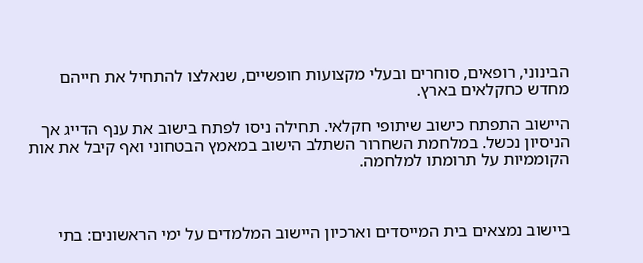הבינוני, רופאים, סוחרים ובעלי מקצועות חופשיים, שנאלצו להתחיל את חייהם מחדש כחקלאים בארץ.

היישוב התפתח כישוב שיתופי חקלאי. תחילה ניסו לפתח בישוב את ענף הדייג אך הניסיון נכשל. במלחמת השחרור השתלב הישוב במאמץ הבטחוני ואף קיבל את אות הקוממיות על תרומתו למלחמה.



ביישוב נמצאים בית המייסדים וארכיון היישוב המלמדים על ימי הראשונים: בתי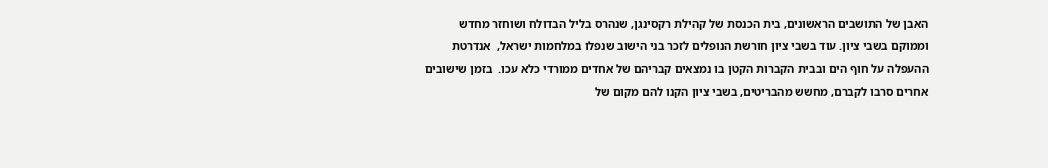האבן של התושבים הראשונים, בית הכנסת של קהילת רקסינגן, שנהרס בליל הבדולח ושוחזר מחדש וממוקם בשבי ציון. עוד בשבי ציון חורשת הנופלים לזכר בני הישוב שנפלו במלחמות ישראל,  אנדרטת ההעפלה על חוף הים ובבית הקברות הקטן בו נמצאים קבריהם של אחדים ממורדי כלא עכו.  בזמן שישובים אחרים סרבו לקברם, מחשש מהבריטים, בשבי ציון הקנו להם מקום של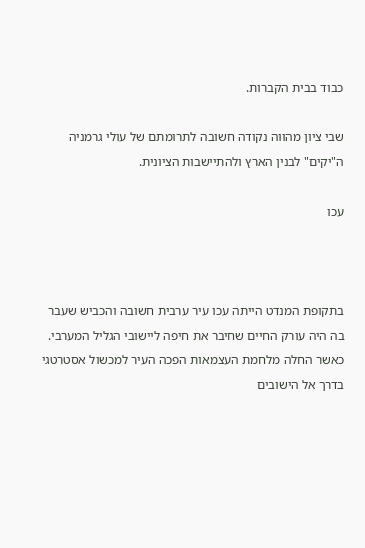כבוד בבית הקברות.

שבי ציון מהווה נקודה חשובה לתרומתם של עולי גרמניה ה"יקים" לבנין הארץ ולהתיישבות הציונית.

עכו



בתקופת המנדט הייתה עכו עיר ערבית חשובה והכביש שעבר בה היה עורק החיים שחיבר את חיפה ליישובי הגליל המערבי. כאשר החלה מלחמת העצמאות הפכה העיר למכשול אסטרטגי בדרך אל הישובים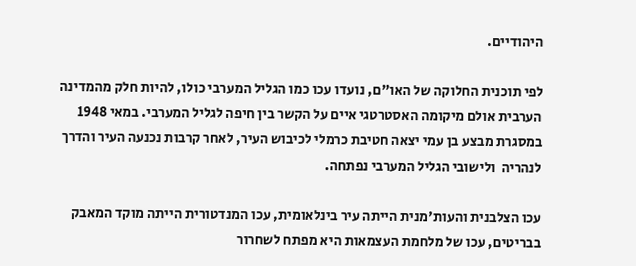היהודיים.

לפי תוכנית החלוקה של האו"ם, נועדו עכו כמו הגליל המערבי כולו, להיות חלק מהמדינה הערבית אולם מיקומה האסטרטגי איים על הקשר בין חיפה לגליל המערבי. במאי 1948 במסגרת מבצע בן עמי יצאה חטיבת כרמלי לכיבוש העיר, לאחר קרבות נכנעה העיר והדרך לנהריה  ולישובי הגליל המערבי נפתחה.

עכו הצלבנית והעות'מנית הייתה עיר בינלאומית, עכו המנדטורית הייתה מוקד המאבק בבריטים, עכו של מלחמת העצמאות היא מפתח לשחרור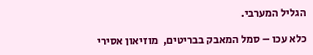הגליל המערבי.

כלא עכו – סמל המאבק בבריטים,  מוזיאון אסירי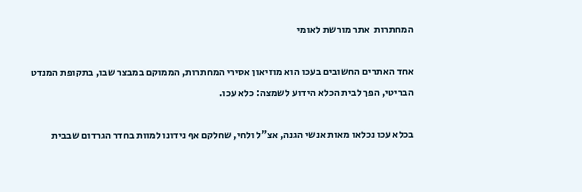המחתרות  אתר מורשת לאומי

אחד האתרים החשובים בעכו הוא מוזיאון אסירי המחתרות, הממוקם במבצר שבו, בתקופת המנדט הבריטי, הפך לבית הכלא הידוע לשמצה: כלא עכו.

בכלא עכו נכלאו מאות אנשי הגנה, אצ"ל ולחי, שחלקם אף נידונו למוות בחדר הגרדום שבבית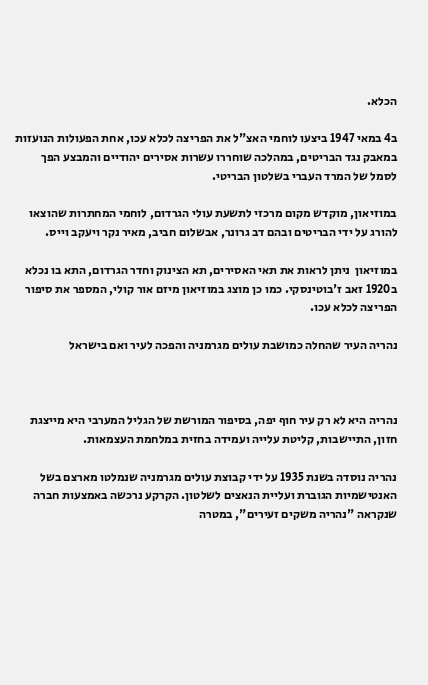הכלא.

ב4 במאי 1947 ביצעו לוחמי האצ"ל את הפריצה לכלא עכו, אחת הפעולות הנועזות במאבק נגד הבריטים, במהלכה שוחררו עשרות אסירים יהודיים והמבצע הפך לסמל של המרד העברי בשלטון הבריטי.

במוזיאון, מוקדש מקום מרכזי לתשעת עולי הגרדום, לוחמי המחתרות שהוצאו להורג על ידי הבריטים ובהם דב גרונר, אבשלום חביב, מאיר נקר ויעקב וייס.

במוזיאון  ניתן לראות את תאי האסירים, תא הצינוק וחדר הגרדום, התא בו נכלא ב1920 זאב ז'בוטינסקי. כמו כן מוצג במוזיאון מיזם אור קולי, המספר את סיפור הפריצה לכלא עכו.

נהריה העיר שהחלה כמושבת עולים מגרמניה והפכה לעיר ואם בישראל



נהריה היא לא רק עיר חוף יפה, בסיפור המורשת של הגליל המערבי היא מייצגת חזון, התיישבות, קליטת עלייה ועמידה בחזית במלחמת העצמאות.

נהריה נוסדה בשנת 1935 על ידי קבוצת עולים מגרמניה שנמלטו מארצם בשל האנטישמיות הגוברת ועליית הנאצים לשלטון. הקרקע נרכשה באמצעות חברה שנקראה "נהריה משקים זעירים", במטרה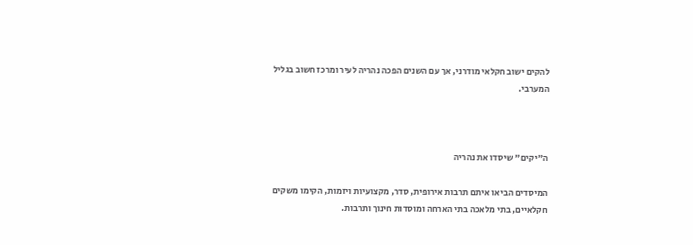להקים ישוב חקלאי מודרני, אך עם השנים הפכה נהריה לעיר ומרכז חשוב בגליל המערבי.



ה"יקים" שיסדו את נהריה

המיסדים הביאו איתם תרבות אירופית, סדר, מקצועיות ויזמות, הקימו משקים חקלאיים, בתי מלאכה בתי הארחה ומוסדות חינוך ותרבות.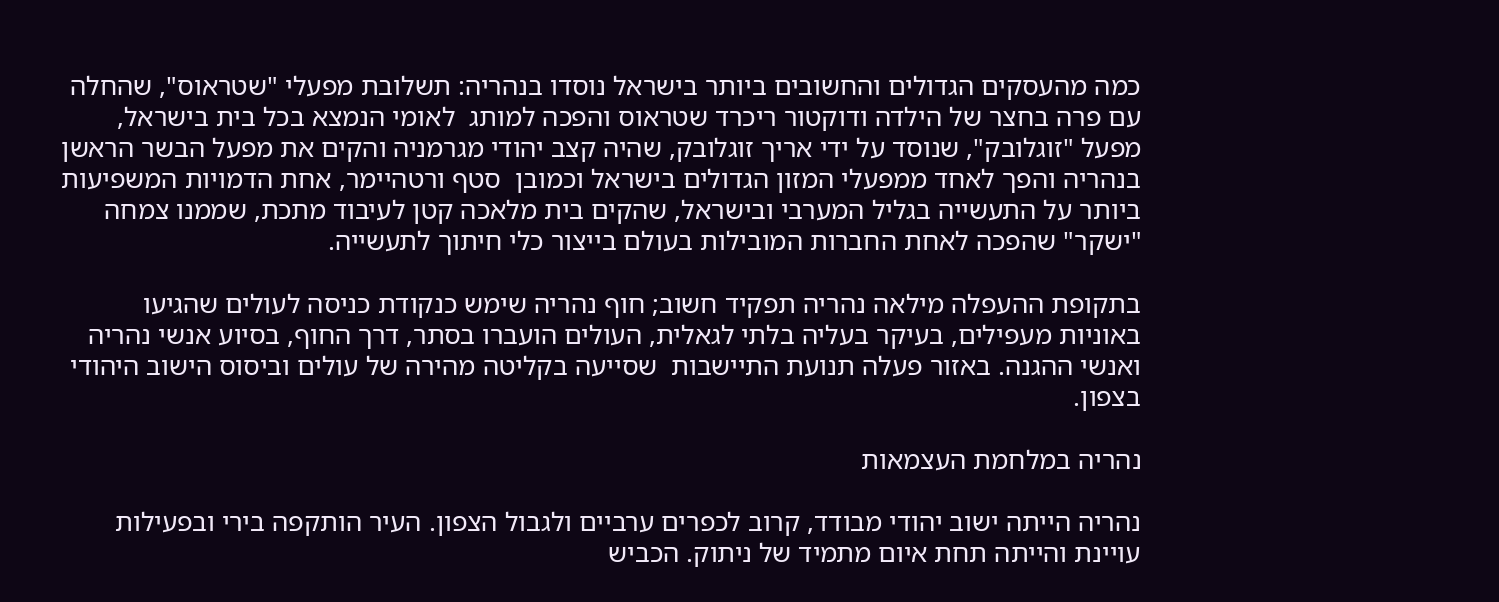כמה מהעסקים הגדולים והחשובים ביותר בישראל נוסדו בנהריה: תשלובת מפעלי "שטראוס", שהחלה עם פרה בחצר של הילדה ודוקטור ריכרד שטראוס והפכה למותג  לאומי הנמצא בכל בית בישראל, מפעל "זוגלובק", שנוסד על ידי אריך זוגלובק, שהיה קצב יהודי מגרמניה והקים את מפעל הבשר הראשן בנהריה והפך לאחד ממפעלי המזון הגדולים בישראל וכמובן  סטף ורטהיימר, אחת הדמויות המשפיעות ביותר על התעשייה בגליל המערבי ובישראל, שהקים בית מלאכה קטן לעיבוד מתכת, שממנו צמחה "ישקר" שהפכה לאחת החברות המובילות בעולם בייצור כלי חיתוך לתעשייה.

בתקופת ההעפלה מילאה נהריה תפקיד חשוב; חוף נהריה שימש כנקודת כניסה לעולים שהגיעו באוניות מעפילים, בעיקר בעליה בלתי לגאלית, העולים הועברו בסתר, דרך החוף, בסיוע אנשי נהריה ואנשי ההגנה. באזור פעלה תנועת התיישבות  שסייעה בקליטה מהירה של עולים וביסוס הישוב היהודי בצפון.

נהריה במלחמת העצמאות

נהריה הייתה ישוב יהודי מבודד, קרוב לכפרים ערביים ולגבול הצפון. העיר הותקפה בירי ובפעילות עויינת והייתה תחת איום מתמיד של ניתוק. הכביש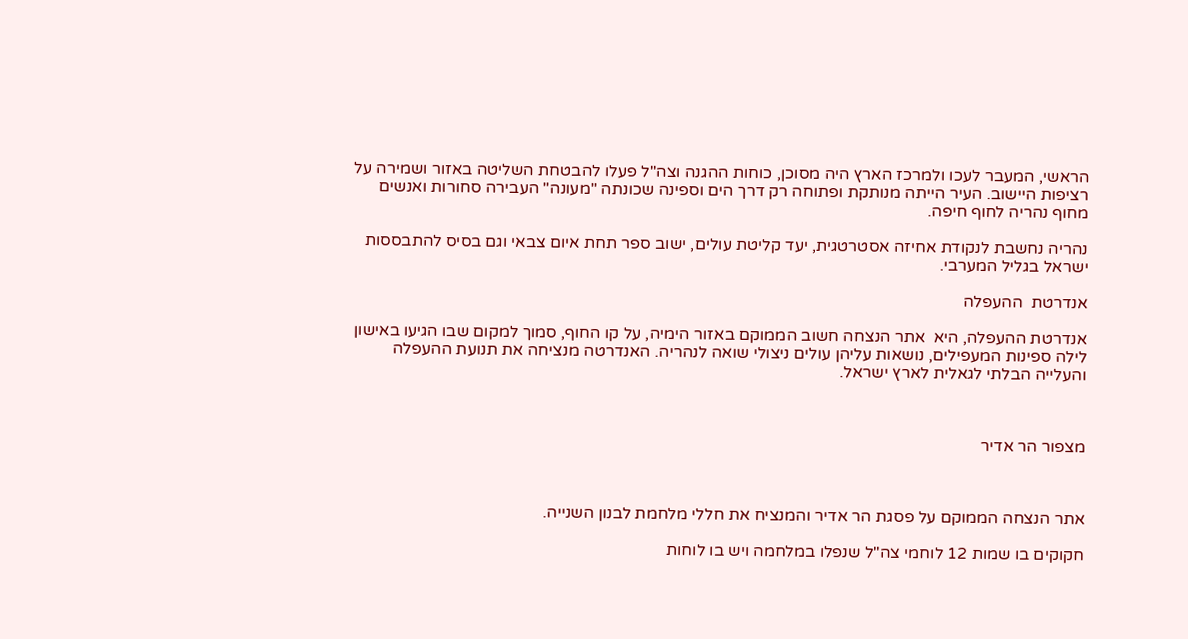הראשי, המעבר לעכו ולמרכז הארץ היה מסוכן, כוחות ההגנה וצה"ל פעלו להבטחת השליטה באזור ושמירה על רציפות היישוב. העיר הייתה מנותקת ופתוחה רק דרך הים וספינה שכונתה "מעונה" העבירה סחורות ואנשים מחוף נהריה לחוף חיפה.

נהריה נחשבת לנקודת אחיזה אסטרטגית, יעד קליטת עולים, ישוב ספר תחת איום צבאי וגם בסיס להתבססות ישראל בגליל המערבי.

אנדרטת  ההעפלה

אנדרטת ההעפלה, היא  אתר הנצחה חשוב הממוקם באזור הימיה, על קו החוף, סמוך למקום שבו הגיעו באישון לילה ספינות המעפילים, נושאות עליהן עולים ניצולי שואה לנהריה. האנדרטה מנציחה את תנועת ההעפלה והעלייה הבלתי לגאלית לארץ ישראל.



מצפור הר אדיר



אתר הנצחה הממוקם על פסגת הר אדיר והמנציח את חללי מלחמת לבנון השנייה.

חקוקים בו שמות 12 לוחמי צה"ל שנפלו במלחמה ויש בו לוחות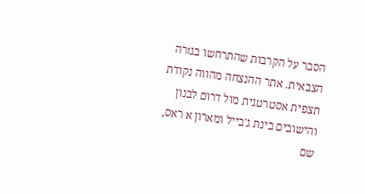הסבר על הקרבות שהתרחשו בגזרה הצבאית. אתר ההנצחה מהווה נקודת תצפית אסטרטגית מול דרום לבנון והישובים בינת ג'בייל ומארון א ראס,  שם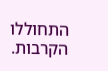התחוללו הקרבות.